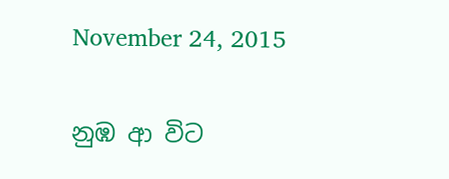November 24, 2015

නුඹ ආ විට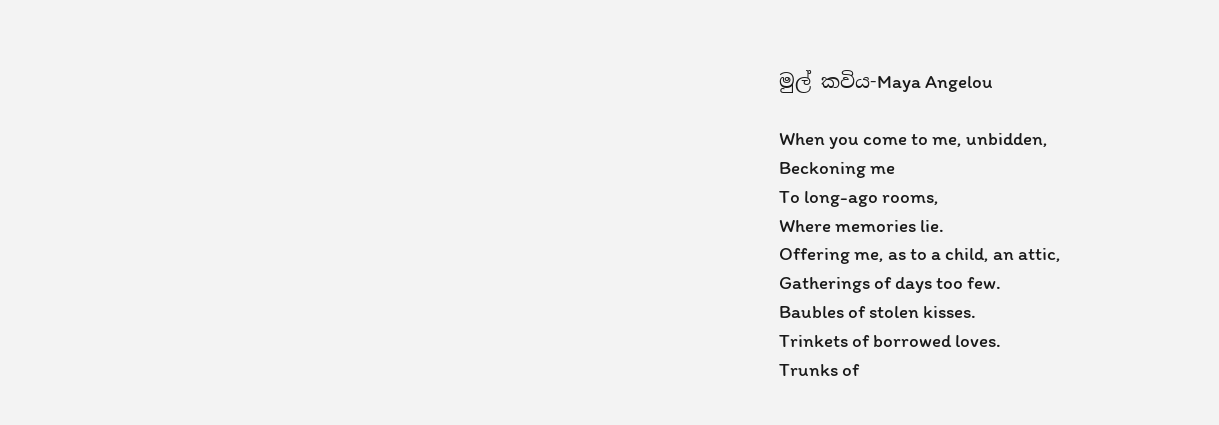මුල් කවිය-Maya Angelou

When you come to me, unbidden,
Beckoning me
To long-ago rooms,
Where memories lie.
Offering me, as to a child, an attic,
Gatherings of days too few.
Baubles of stolen kisses.
Trinkets of borrowed loves.
Trunks of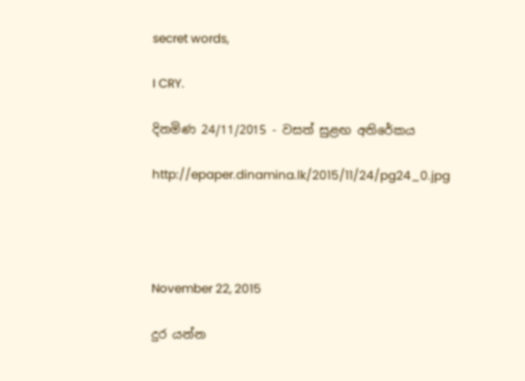secret words,

I CRY.

දිනමිණ 24/11/2015 - වසත් සුළඟ අතිරේකය

http://epaper.dinamina.lk/2015/11/24/pg24_0.jpg




November 22, 2015

දුර යන්න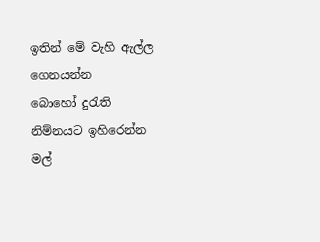ඉතින් මේ වැහි ඇල්ල ගෙනයන්න
බොහෝ දුරැති නිම්නයට ඉහිරෙන්න
මල්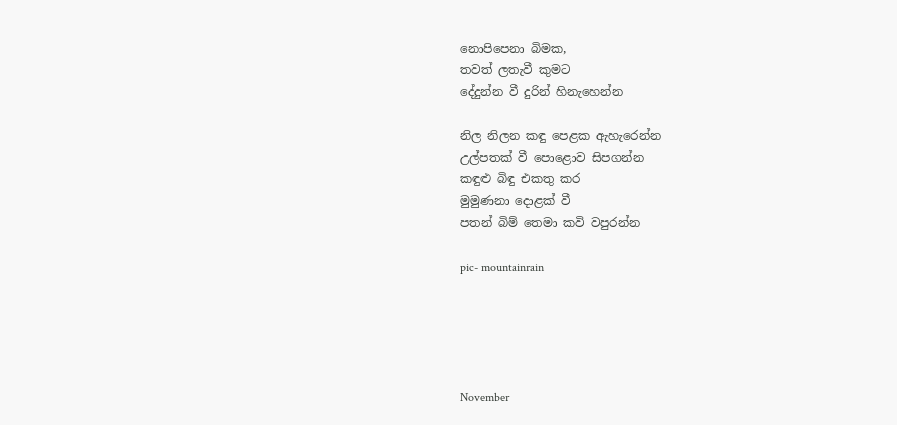නොපිපෙනා බිමක,
තවත් ලතැවී කුමට
දේදුන්න වී දුරින් හිනැහෙන්න

නිල නිලන කඳු පෙළක ඇහැරෙන්න
උල්පතක් වී පොළොව සිපගන්න
කඳුළු බිඳු එකතු කර
මුමුණනා දොළක් වී
පතන් බිම් තෙමා කවි වපුරන්න

pic- mountainrain





November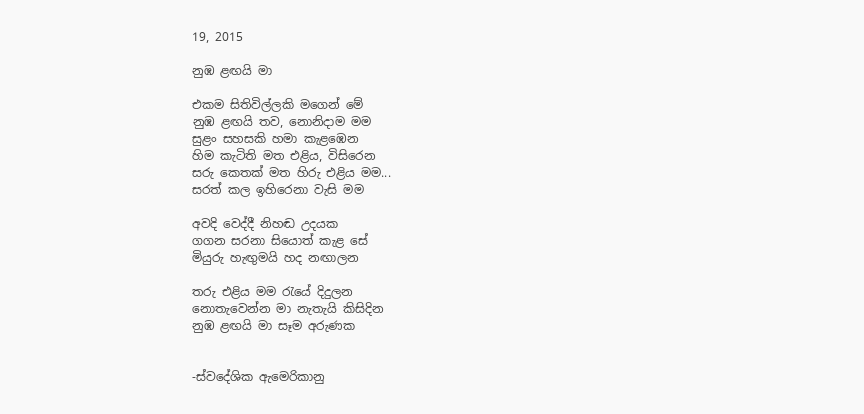19, 2015

නුඹ ළඟයි මා

එකම සිතිවිල්ලකි මගෙන් මේ
නුඹ ළඟයි තව, නොනිදාම මම
සුළං සහසකි හමා කැළඹෙන
හිම කැටිති මත එළිය, විසිරෙන
සරු කෙතක් මත හිරු එළිය මම...
සරත් කල ඉහිරෙනා වැසි මම

අවදි වෙද්දී නිහඬ උදයක
ගගන සරනා සියොත් කැළ සේ
මියුරු හැඟුමයි හද නඟාලන

තරු එළිය මම රැයේ දිදුලන
නොතැවෙන්න මා නැතැයි කිසිදින
නුඹ ළඟයි මා සෑම අරුණක


-ස්වදේශික ඇමෙරිකානු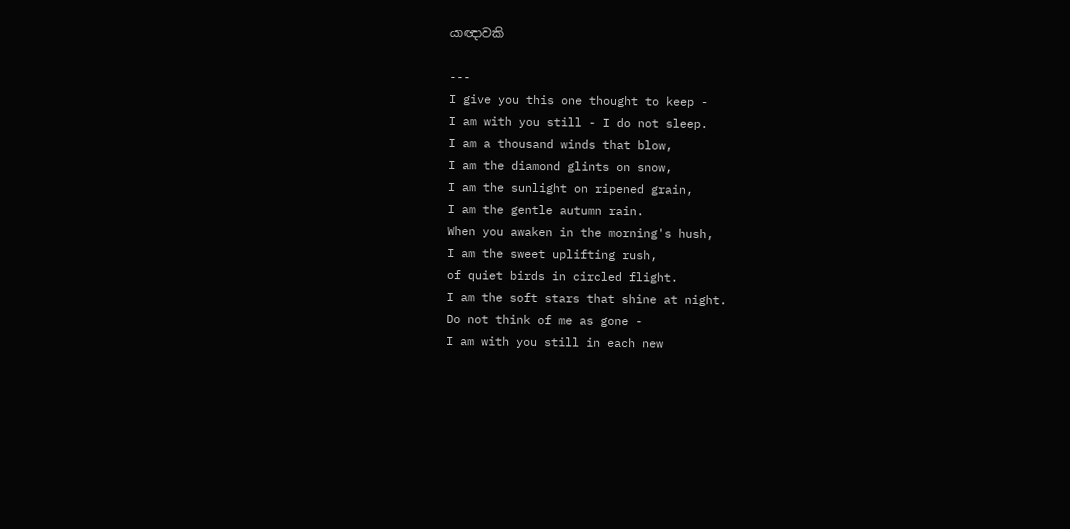යාඥාවකි

---
I give you this one thought to keep -
I am with you still - I do not sleep.
I am a thousand winds that blow,
I am the diamond glints on snow,
I am the sunlight on ripened grain,
I am the gentle autumn rain.
When you awaken in the morning's hush,
I am the sweet uplifting rush,
of quiet birds in circled flight.
I am the soft stars that shine at night.
Do not think of me as gone -
I am with you still in each new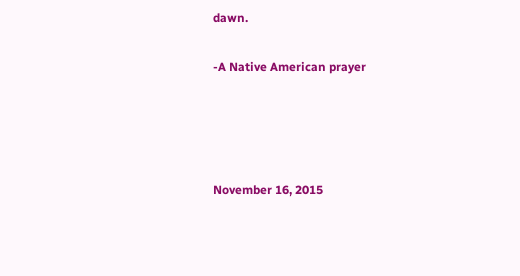dawn.

-A Native American prayer




November 16, 2015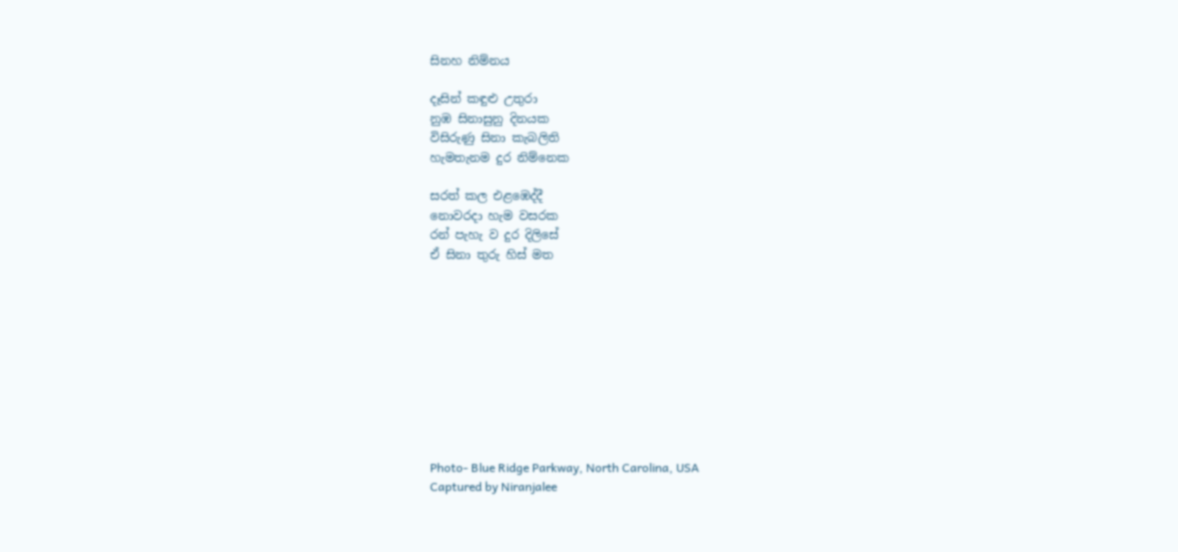සිනහ නිම්නය

දෑසින් කඳුළු උතුරා
නුඹ සිනාසුනු දිනයක
විසිරුණු සිනා කැබලිති
හැමතැනම දුර නිම්නෙක

සරත් කල එළඹෙද්දී
නොවරදා හැම වසරක
රන් පැහැ ව දුර දිලිසේ
ඒ සිනා තුරු හිස් මත










Photo- Blue Ridge Parkway, North Carolina, USA
Captured by Niranjalee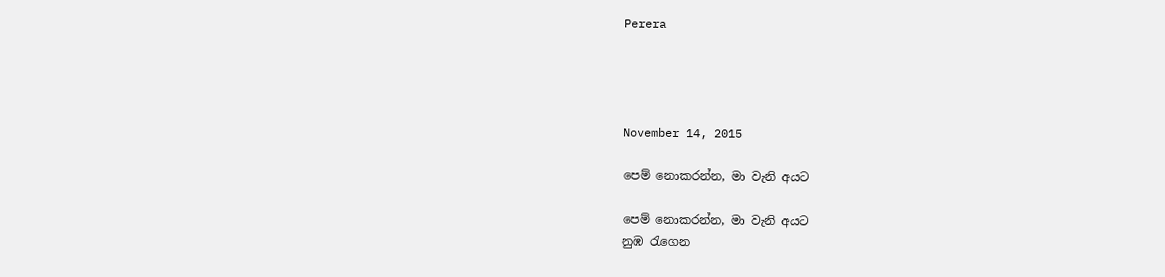Perera




November 14, 2015

පෙම් නොකරන්න, මා වැනි අයට

පෙම් නොකරන්න, මා වැනි අයට
නුඹ රැගෙන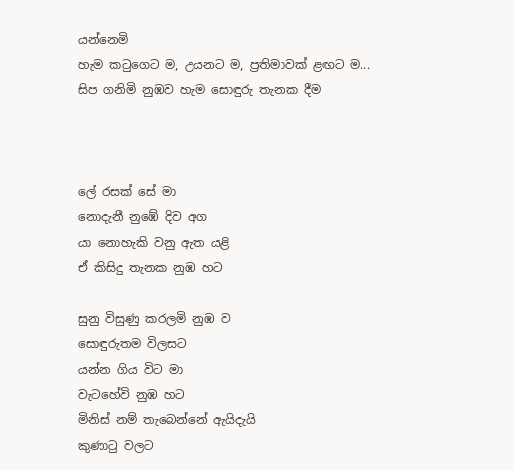යන්නෙමි
හැම කටුගෙට ම, උයනට ම, ප්‍රතිමාවක් ළඟට ම...
සිප ගනිමි නුඹව හැම සොඳුරු තැනක දීම



ලේ රසක් සේ මා
නොදැනී නුඹේ දිව අග
යා නොහැකි වනු ඇත යළි
ඒ කිසිදු තැනක නුඹ හට

සුනු විසුණු කරලමි නුඹ ව
සොඳුරුතම විලසට
යන්න ගිය විට මා
වැටහේවි නුඹ හට
මිනිස් නම් තැබෙන්නේ ඇයිදැයි
කුණාටු වලට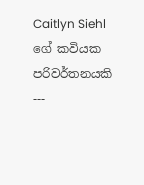Caitlyn Siehl ගේ කවියක පරිවර්තනයකි
---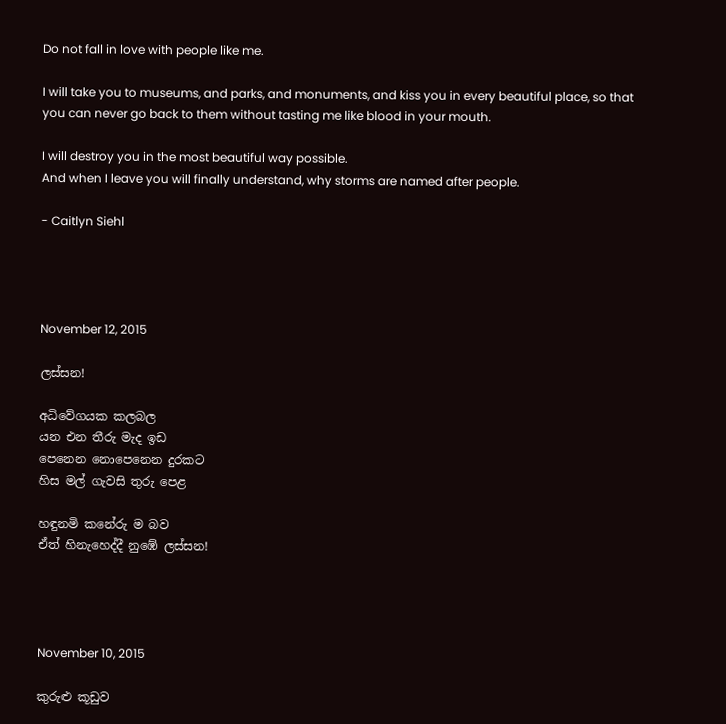Do not fall in love with people like me.

I will take you to museums, and parks, and monuments, and kiss you in every beautiful place, so that you can never go back to them without tasting me like blood in your mouth.

I will destroy you in the most beautiful way possible.
And when I leave you will finally understand, why storms are named after people.

- Caitlyn Siehl




November 12, 2015

ලස්සන!

අධිවේගයක කලබල
යන එන තීරු මැද ඉඩ
පෙනෙන නොපෙනෙන දුරකට
හිස මල් ගැවසි තුරු පෙළ

හඳුනමි කනේරු ම බව
ඒත් හිනැහෙද්දී නුඹේ ලස්සන!




November 10, 2015

කුරුළු කූඩුව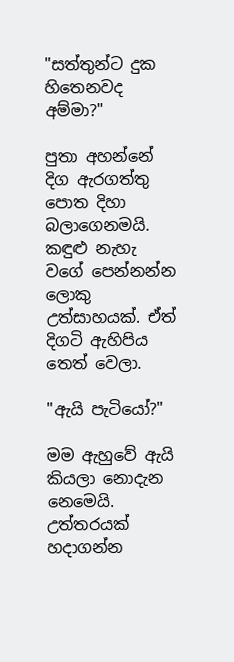"සත්තුන්ට දුක හිතෙනවද අම්මා?"

පුතා අහන්නේ දිග ඇරගත්තු පොත දිහා බලාගෙනමයි. කඳුළු නැහැ වගේ පෙන්නන්න ලොකු උත්සාහයක්. ඒත් දිගටි ඇහිපිය තෙත් වෙලා.

"ඇයි පැටියෝ?"

මම ඇහුවේ ඇයි කියලා නොදැන නෙමෙයි. උත්තරයක් හදාගන්න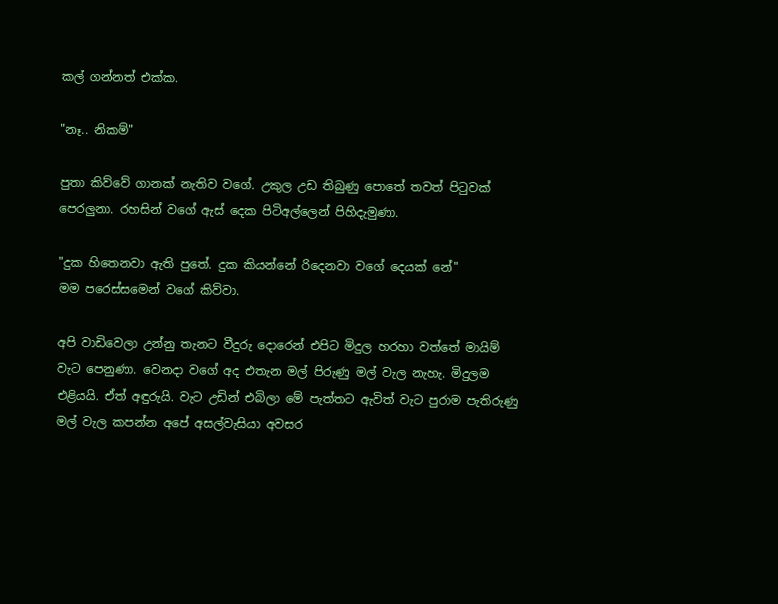කල් ගන්නත් එක්ක.

"නෑ.. නිකම්"

පුතා කිව්වේ ගානක් නැතිව වගේ. උකුල උඩ තිබුණු පොතේ තවත් පිටුවක් පෙරලුනා. රහසින් වගේ ඇස් දෙක පිටිඅල්ලෙන් පිහිදැමුණා.

"දුක හිතෙනවා ඇති පුතේ. දුක කියන්නේ රිදෙනවා වගේ දෙයක් නේ"
මම පරෙස්සමෙන් වගේ කිව්වා.

අපි වාඩිවෙලා උන්නු තැනට වීදුරු දොරෙන් එපිට මිදුල හරහා වත්තේ මායිම් වැට පෙනුණා. වෙනදා වගේ අද එතැන මල් පිරුණු මල් වැල නැහැ. මිදුලම එළියයි. ඒත් අඳුරුයි. වැට උඩින් එබිලා මේ පැත්තට ඇවිත් වැට පුරාම පැතිරුණු මල් වැල කපන්න අපේ අසල්වැසියා අවසර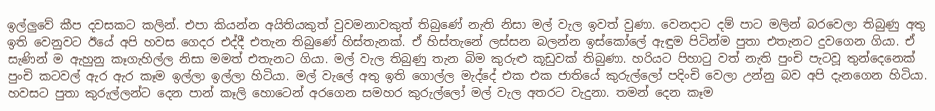ඉල්ලුවේ කීප දවසකට කලින්. එපා කියන්න අයිතියකුත් වුවමනාවකුත් තිබුණේ නැති නිසා මල් වැල ඉවත් වුණා. වෙනදාට දම් පාට මලින් බරවෙලා තිබුණු අතු ඉති වෙනුවට ඊයේ අපි හවස ගෙදර එද්දී එතැන තිබුණේ හිස්තැනක්. ඒ හිස්තැනේ ලස්සන බලන්න ඉස්කෝලේ ඇඳුම පිටින්ම පුතා එතැනට දුවගෙන ගියා. ඒ සැණින් ම ඇහුනු කෑගැහිල්ල නිසා මමත් එතැනට ගියා. මල් වැල තිබුණු තැන බිම කුරුළු කූඩුවක් තිබුණා. හරියට පිහාටු වත් නැති පුංචි පැටවූ තුන්දෙනෙක් පුංචි කටවල් ඇර ඇර කෑම ඉල්ලා ඉල්ලා හිටියා. මල් වැලේ අතු ඉති ගොල්ල මැද්දේ එක එක ජාතියේ කුරුල්ලෝ පදිංචි වෙලා උන්නු බව අපි දැනගෙන හිටියා. හවසට පුතා කුරුල්ලන්ට දෙන පාන් කෑලි හොටෙන් අරගෙන සමහර කුරුල්ලෝ මල් වැල අතරට වැදුනා. තමන් දෙන කෑම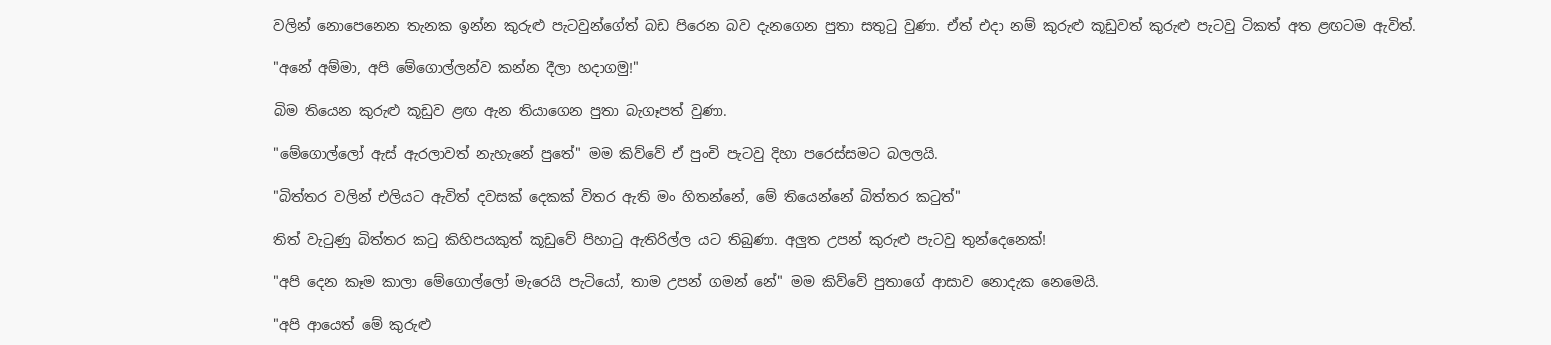වලින් නොපෙනෙන තැනක ඉන්න කුරුළු පැටවුන්ගේත් බඩ පිරෙන බව දැනගෙන පුතා සතුටු වුණා. ඒත් එදා නම් කුරුළු කූඩුවත් කුරුළු පැටවු ටිකත් අත ළඟටම ඇවිත්.

"අනේ අම්මා, අපි මේගොල්ලන්ව කන්න දීලා හදාගමු!"

බිම තියෙන කුරුළු කූඩුව ළඟ ඇන තියාගෙන පුතා බැගෑපත් වුණා.

"මේගොල්ලෝ ඇස් ඇරලාවත් නැහැනේ පුතේ" මම කිව්වේ ඒ පුංචි පැටවු දිහා පරෙස්සමට බලලයි.

"බිත්තර වලින් එලියට ඇවිත් දවසක් දෙකක් විතර ඇති මං හිතන්නේ, මේ තියෙන්නේ බිත්තර කටුත්"

තිත් වැටුණු බිත්තර කටු කිහිපයකුත් කූඩුවේ පිහාටු ඇතිරිල්ල යට තිබුණා. අලුත උපන් කුරුළු පැටවු තුන්දෙනෙක්!

"අපි දෙන කෑම කාලා මේගොල්ලෝ මැරෙයි පැටියෝ, තාම උපන් ගමන් නේ" මම කිව්වේ පුතාගේ ආසාව නොදැක නෙමෙයි.

"අපි ආයෙත් මේ කුරුළු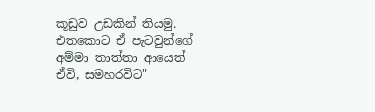කූඩුව උඩකින් තියමු. එතකොට ඒ පැටවුන්ගේ අම්මා තාත්තා ආයෙත් ඒවි, සමහරවිට"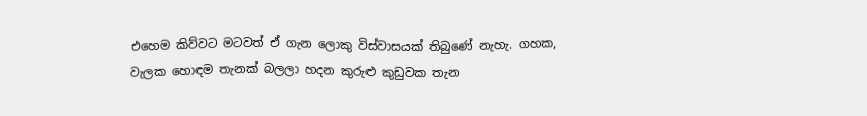එහෙම කිව්වට මටවත් ඒ ගැන ලොකු විස්වාසයක් තිබුණේ නැහැ. ගහක, වැලක හොඳම තැනක් බලලා හදන කුරුළු කුඩුවක තැන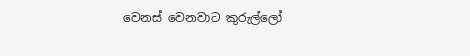වෙනස් වෙනවාට කුරුල්ලෝ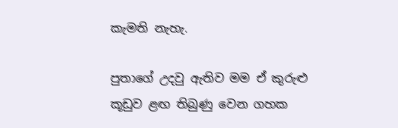කැමති නැහැ.

පුතාගේ උදවු ඇතිව මම ඒ කුරුළු කූඩුව ළඟ තිබුණු වෙන ගහක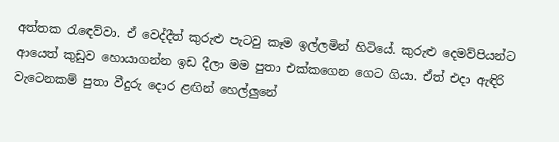අත්තක රැඳෙව්වා. ඒ වෙද්දීත් කුරුළු පැටවු කෑම ඉල්ලමින් හිටියේ. කුරුළු දෙමව්පියන්ට ආයෙත් කුඩුව හොයාගන්න ඉඩ දීලා මම පුතා එක්කගෙන ගෙට ගියා. ඒත් එදා ඇඳිරි වැටෙනකම් පුතා වීදුරු දොර ළඟින් හෙල්ලුනේ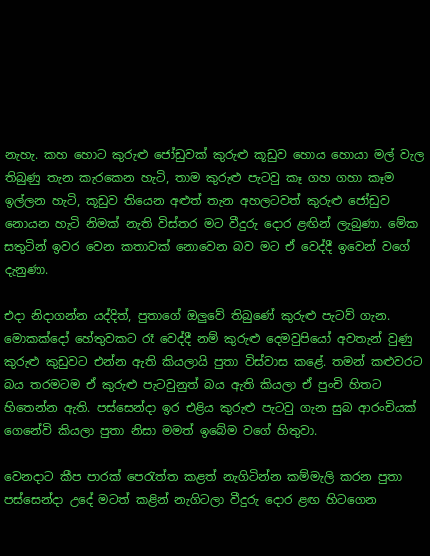නැහැ. කහ හොට කුරුළු ජෝඩුවක් කුරුළු කූඩුව හොය හොයා මල් වැල තිබුණු තැන කැරකෙන හැටි, තාම කුරුළු පැටවු කෑ ගහ ගහා කෑම ඉල්ලන හැටි, කූඩුව තියෙන අළුත් තැන අහලටවත් කුරුළු ජෝඩුව නොයන හැටි නිමක් නැති විස්තර මට වීදුරු දොර ළඟින් ලැබුණා. මේක සතුටින් ඉවර වෙන කතාවක් නොවෙන බව මට ඒ වෙද්දී ඉවෙන් වගේ දැනුණා.

එදා නිදාගන්න යද්දිත්, පුතාගේ ඔලුවේ තිබුණේ කුරුළු පැටව් ගැන. මොකක්දෝ හේතුවකට රෑ වෙද්දී නම් කුරුළු දෙමවුපියෝ අවතැන් වුණු කුරුළු කුඩුවට එන්න ඇති කියලායි පුතා විස්වාස කළේ. තමන් කළුවරට බය තරමටම ඒ කුරුළු පැටවුනුත් බය ඇති කියලා ඒ පුංචි හිතට හිතෙන්න ඇති. පස්සෙන්දා ඉර එළිය කුරුළු පැටවු ගැන සුබ ආරංචියක් ගෙනේවි කියලා පුතා නිසා මමත් ඉබේම වගේ හිතුවා.

වෙනදාට කීප පාරක් පෙරැත්ත කළත් නැගිටින්න කම්මැලි කරන පුතා පස්සෙන්දා උදේ මටත් කළින් නැගිටලා වීදුරු දොර ළඟ හිටගෙන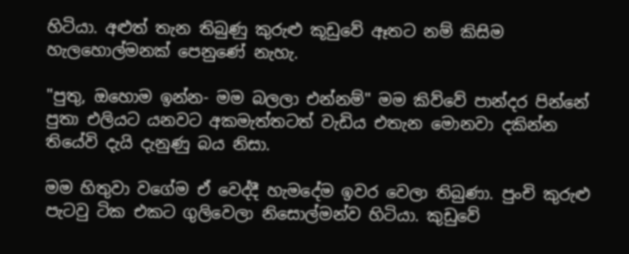හිටියා. අළුත් තැන තිබුණු කුරුළු කූඩුවේ ඈතට නම් කිසිම හැලහොල්මනක් පෙනුණේ නැහැ.

"පුතු, ඔහොම ඉන්න- මම බලලා එන්නම්" මම කිව්වේ පාන්දර පින්නේ පුතා එලියට යනවට අකමැත්තටත් වැඩිය එතැන මොනවා දකින්න තියේවි දැයි දැනුණු බය නිසා.

මම හිතුවා වගේම ඒ වෙද්දී හැමදේම ඉවර වෙලා තිබුණා. පුංචි කුරුළු පැටවු ටික එකට ගුලිවෙලා නිසොල්මන්ව හිටියා. කුඩුවේ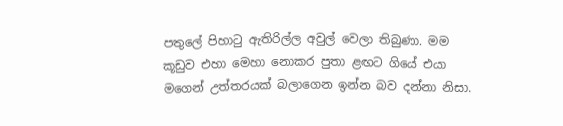පතුලේ පිහාටු ඇතිරිල්ල අවුල් වෙලා තිබුණා. මම කූඩුව එහා මෙහා නොකර පුතා ළඟට ගියේ එයා මගෙන් උත්තරයක් බලාගෙන ඉන්න බව දන්නා නිසා.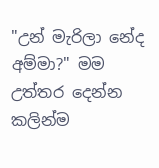"උන් මැරිලා නේද අම්මා?" මම උත්තර දෙන්න කලින්ම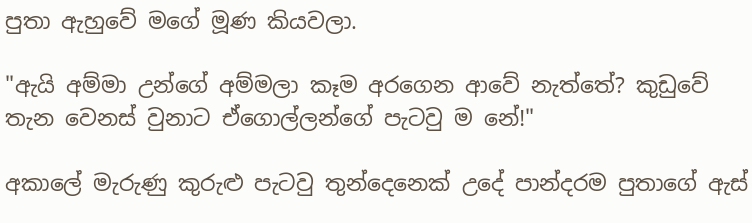පුතා ඇහුවේ මගේ මූණ කියවලා.

"ඇයි අම්මා උන්ගේ අම්මලා කෑම අරගෙන ආවේ නැත්තේ? කුඩුවේ තැන වෙනස් වුනාට ඒගොල්ලන්ගේ පැටවු ම නේ!"

අකාලේ මැරුණු කුරුළු පැටවු තුන්දෙනෙක් උදේ පාන්දරම පුතාගේ ඇස්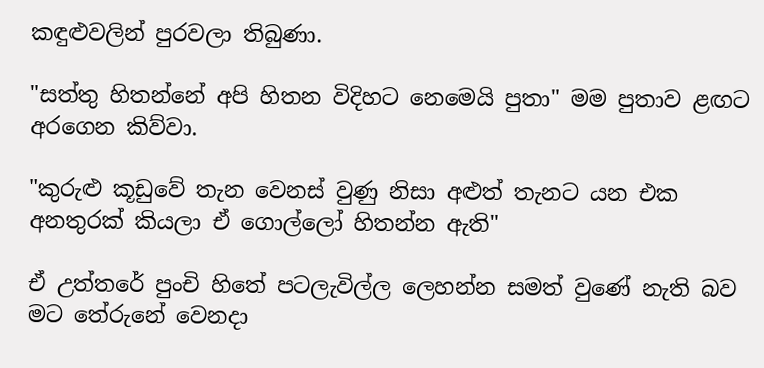කඳුළුවලින් පුරවලා තිබුණා.

"සත්තු හිතන්නේ අපි හිතන විදිහට නෙමෙයි පුතා" මම පුතාව ළඟට අරගෙන කිව්වා.

"කුරුළු කූඩුවේ තැන වෙනස් වුණු නිසා අළුත් තැනට යන එක අනතුරක් කියලා ඒ ගොල්ලෝ හිතන්න ඇති"

ඒ උත්තරේ පුංචි හිතේ පටලැවිල්ල ලෙහන්න සමත් වුණේ නැති බව මට තේරුනේ වෙනදා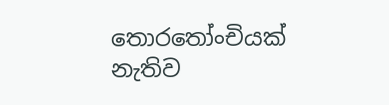තොරතෝංචියක් නැතිව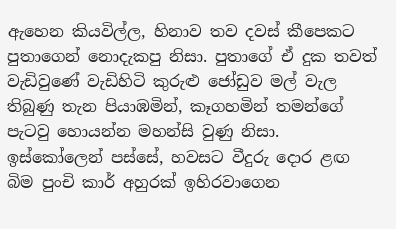ඇහෙන කියවිල්ල, හිනාව තව දවස් කීපෙකට පුතාගෙන් නොදැකපු නිසා. පුතාගේ ඒ දුක තවත් වැඩිවුණේ වැඩිහිටි කුරුළු ජෝඩුව මල් වැල තිබුණු තැන පියාඹමින්, කෑගහමින් තමන්ගේ පැටවු හොයන්න මහන්සි වුණු නිසා. ඉස්කෝලෙන් පස්සේ, හවසට වීදුරු දොර ළඟ බිම පුංචි කාර් අහුරක් ඉහිරවාගෙන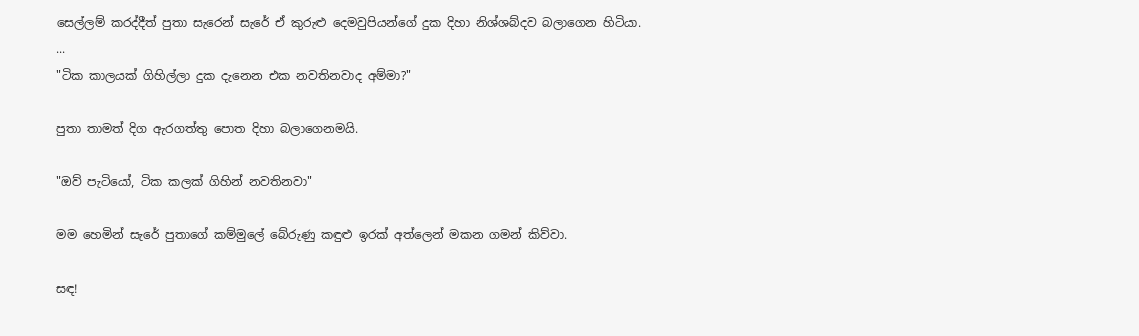සෙල්ලම් කරද්දීත් පුතා සැරෙන් සැරේ ඒ කුරුළු දෙමවුපියන්ගේ දුක දිහා නිශ්ශබ්දව බලාගෙන හිටියා.
...
"ටික කාලයක් ගිහිල්ලා දුක දැනෙන එක නවතිනවාද අම්මා?"

පුතා තාමත් දිග ඇරගත්තු පොත දිහා බලාගෙනමයි.

"ඔව් පැටියෝ, ටික කලක් ගිහින් නවතිනවා"

මම හෙමින් සැරේ පුතාගේ කම්මුලේ බේරුණු කඳුළු ඉරක් අත්ලෙන් මකන ගමන් කිව්වා.

සඳ!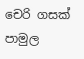චෙරි ගසක් පාමුල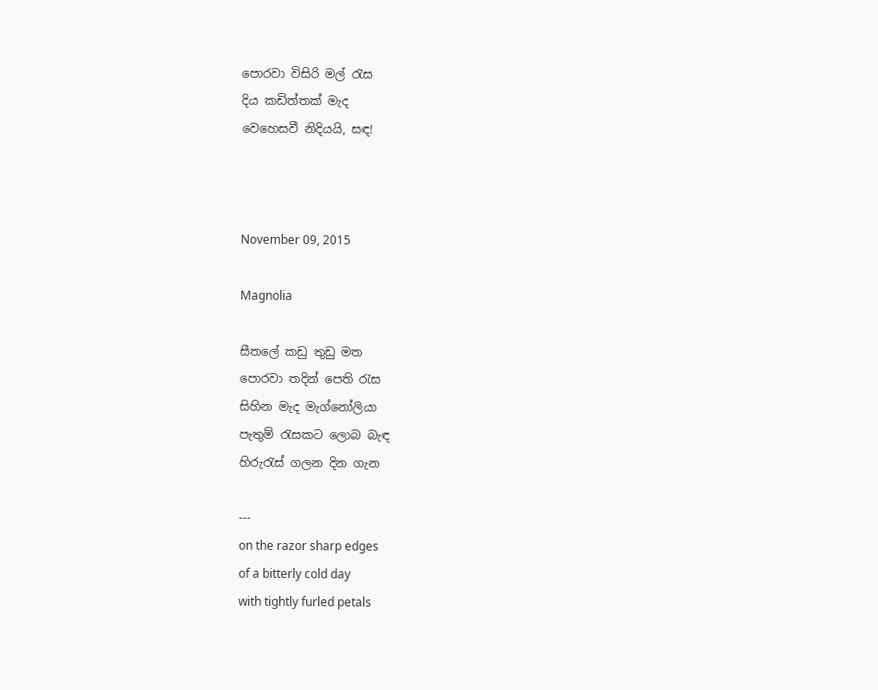පොරවා විසිරි මල් රැස
දිය කඩිත්තක් මැද
වෙහෙසවී නිදියයි, සඳ!



November 09, 2015

Magnolia

සීතලේ කඩු තුඩු මත
පොරවා තදින් පෙති රැස
සිහින මැද මැග්නෝලියා
පැතුම් රැසකට ලොබ බැඳ
හිරුරැස් ගලන දින ගැන

---
on the razor sharp edges
of a bitterly cold day
with tightly furled petals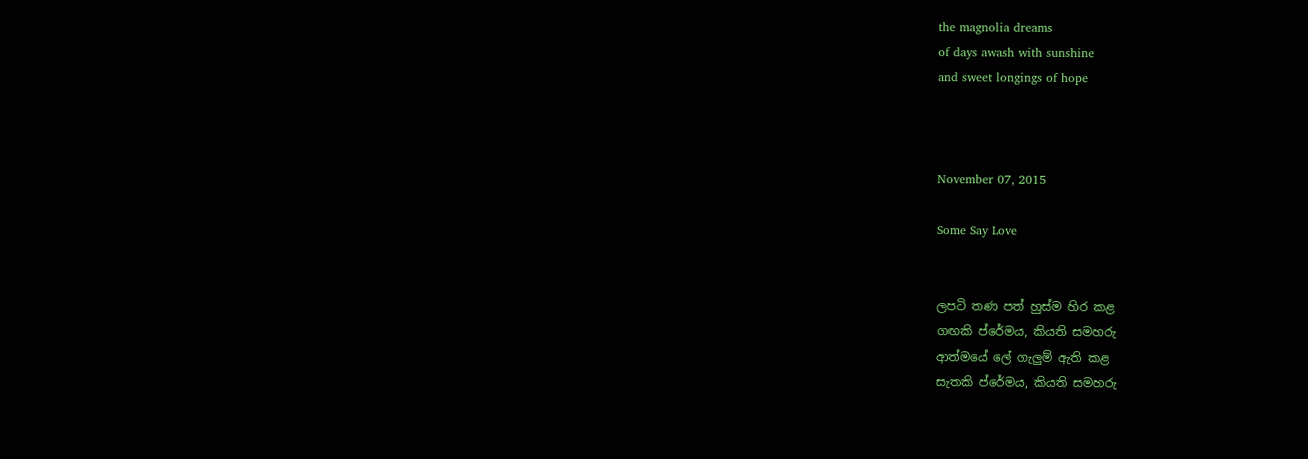the magnolia dreams
of days awash with sunshine
and sweet longings of hope



November 07, 2015

Some Say Love


ලපටි තණ පත් හුස්ම හිර කළ
ගඟකි ප්රේමය, කියති සමහරු
ආත්මයේ ලේ ගැලුම් ඇති කළ
සැතකි ප්රේමය, කියති සමහරු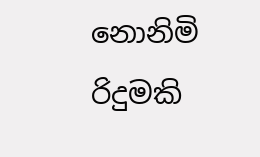නොනිමි රිදුමකි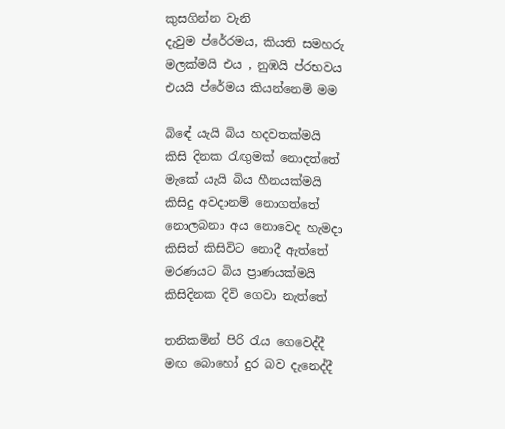කුසගින්න වැනි
දැවුම ප්රේරමය, කියති සමහරු
මලක්මයි එය , නුඹයි ප්රභවය
එයයි ප්රේමය කියන්නෙමි මම

බිඳේ යැයි බිය හදවතක්මයි
කිසි දිනක රැඟුමක් නොදත්තේ
මැකේ යැයි බිය හීනයක්මයි
කිසිදු අවදානම් නොගත්තේ
නොලබනා අය නොවෙද හැමදා
කිසිත් කිසිවිට නොදී ඇත්තේ
මරණයට බිය ප්‍රාණයක්මයි
කිසිදිනක දිවි ගෙවා නැත්තේ

තනිකමින් පිරි රැය ගෙවෙද්දී
මඟ බොහෝ දුර බව දැනෙද්දී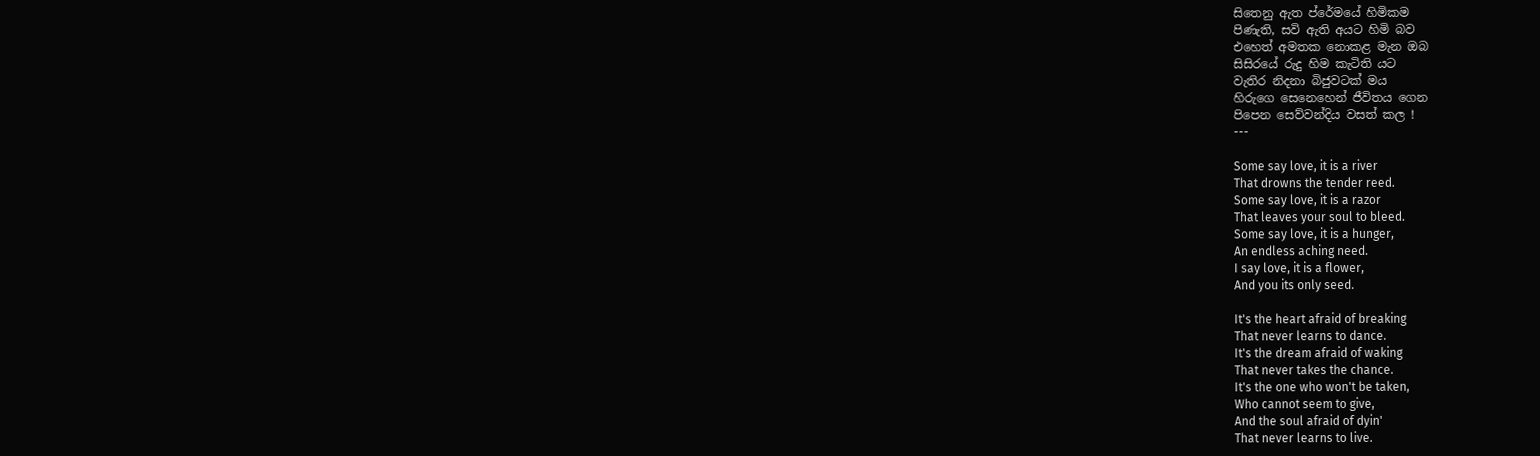සිතෙනු ඇත ප්රේමයේ හිමිකම
පිණැති, සවි ඇති අයට හිමි බව
එහෙත් අමතක නොකළ මැන ඔබ
සිසිරයේ රුදු හිම කැටිති යට
වැතිර නිදනා බිජුවටක් මය
හිරුගෙ සෙනෙහෙන් ජීවිතය ගෙන
පිපෙන සෙව්වන්දිය වසත් කල !
---

Some say love, it is a river
That drowns the tender reed.
Some say love, it is a razor
That leaves your soul to bleed.
Some say love, it is a hunger,
An endless aching need.
I say love, it is a flower,
And you its only seed.

It's the heart afraid of breaking
That never learns to dance.
It's the dream afraid of waking
That never takes the chance.
It's the one who won't be taken,
Who cannot seem to give,
And the soul afraid of dyin'
That never learns to live.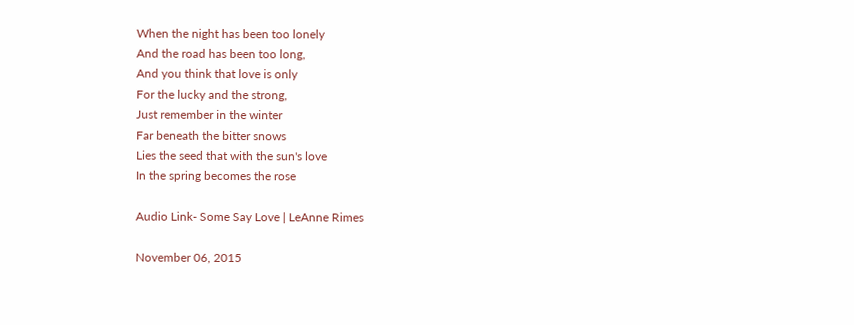When the night has been too lonely
And the road has been too long,
And you think that love is only
For the lucky and the strong,
Just remember in the winter
Far beneath the bitter snows
Lies the seed that with the sun's love
In the spring becomes the rose

Audio Link- Some Say Love | LeAnne Rimes

November 06, 2015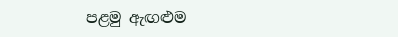පළමු ඇඟළුම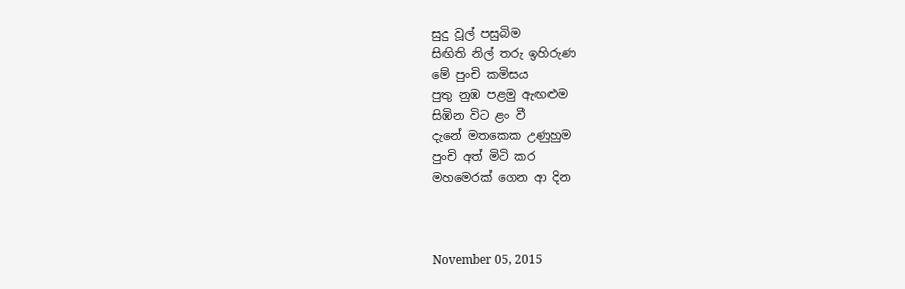සුදු වූල් පසුබිම
සිඟිති නිල් තරු ඉහිරුණ
මේ පුංචි කමිසය
පුතු නුඹ පළමු ඇඟළුම
සිඹින විට ළං වී
දැනේ මතකෙක උණුහුම
පුංචි අත් මිටි කර
මහමෙරක් ගෙන ආ දින



November 05, 2015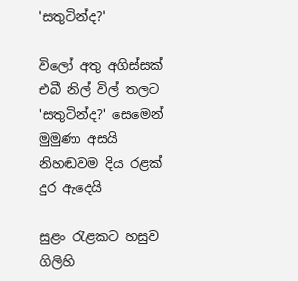'සතුටින්ද?'

විලෝ අතු අගිස්සක්
එබී නිල් විල් තලට
'සතුටින්ද?' සෙමෙන් මුමුණා අසයි
නිහඬවම දිය රළක් දුර ඇදෙයි

සුළං රැළකට හසුව
ගිලිහි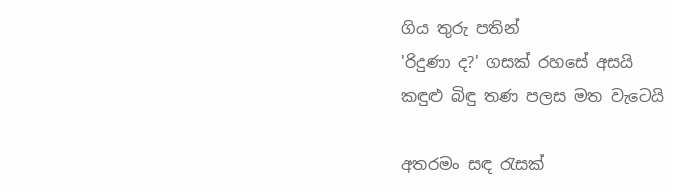ගිය තුරු පතින්
'රිදුණා ද?' ගසක් රහසේ අසයි
කඳුළු බිඳු තණ පලස මත වැටෙයි

අතරමං සඳ රැසක්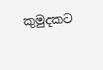කුමුදකට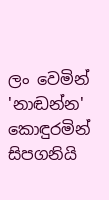ලං වෙමින්
'නාඬන්න' කොඳුරමින් සිපගනියි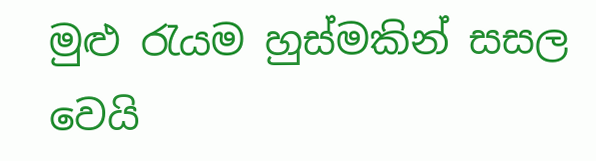මුළු රැයම හුස්මකින් සසල වෙයි